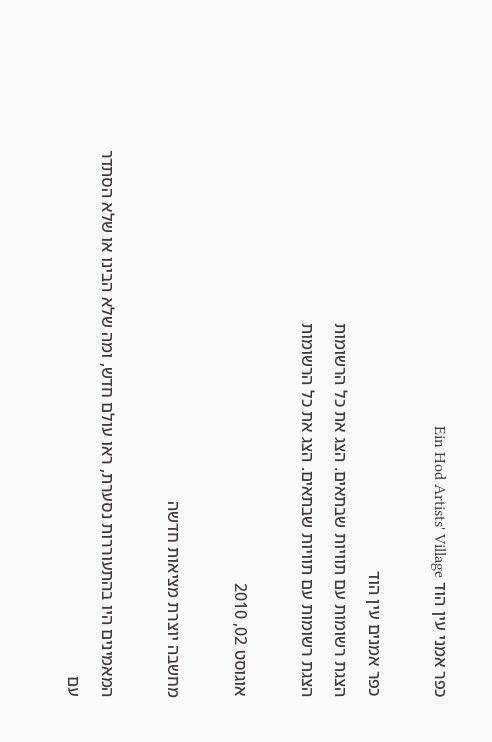כפר אמני עין הוד Ein Hod Artists' Village

כפר אמנים עין הוד
הצגת רשומות עם תוויות שבתאים. הצג את כל הרשומות
הצגת רשומות עם תוויות שבתאים. הצג את כל הרשומות

אוגוסט 02, 2010

מחשבה יוצרת מציאות חדשה

המאמינים היו בהתעוררות נסערת, ראו עולם חדש, ומה שלא הבינו או שלא הסתדר עם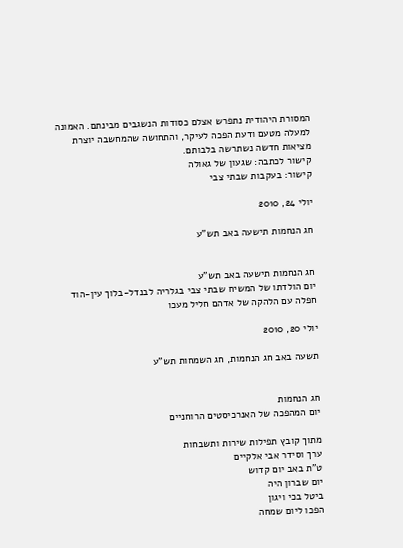המסורת היהודית נתפרש אצלם כסודות הנשגבים מבינתם. האמונה למעלה מטעם ודעת הפכה לעיקר, והתחושה שהמחשבה יוצרת מציאות חדשה נשתרשה בלבותם.
קישור לכתבה: שגעון של גאולה
קישור: בעקבות שבתי צבי

יולי 24, 2010

חג הנחמות תישעה באב תש"ע


חג הנחמות תישעה באב תש"ע
יום הולדתו של המשיח שבתי צבי בגלריה לבנדל-בלוך עין-הוד
חפלה עם הלהקה של אדהם חליל מעכו

יולי 20, 2010

תשעה באב חג הנחמות, חג השמחות תש"ע


חג הנחמות
יום המהפכה של האנרכיסטים הרוחניים

מתוך קובץ תפילות שירות ותשבחות
ערך וסידר אבי אלקיים
ט"ת באב יום קדוש
יום שברון היה
ביטל בכי ויגון
הפכו ליום שמחה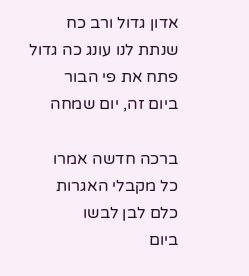אדון גדול ורב כח
שנתת לנו עונג כה גדול
פתח את פי הבור
ביום זה, יום שמחה

ברכה חדשה אמרו
כל מקבלי האגרות
כלם לבן לבשו
ביום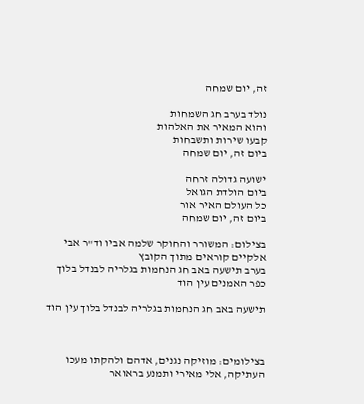זה, יום שמחה

נולד בערב חג השמחות
והוא המאיר את האלהות
קבעו שירות ותשבחות
ביום זה, יום שמחה

ישועה גדולה זרחה
ביום הולדת הגואל
כל העולם האיר אור
ביום זה, יום שמחה

בצילום: המשורר והחוקר שלמה אביו וד"ר אבי אלקיים קוראים מתוך הקובץ
בערב תישעה באב חג הנחמות בגלריה לבנדל בלוך כפר האמנים עין הוד

תישעה באב חג הנחמות בגלריה לבנדל בלוך עין הוד



בצילומים: מוזיקה נגנים, אדהם ולהקתו מעכו העתיקה, אלי מאירי ותמנע בראואר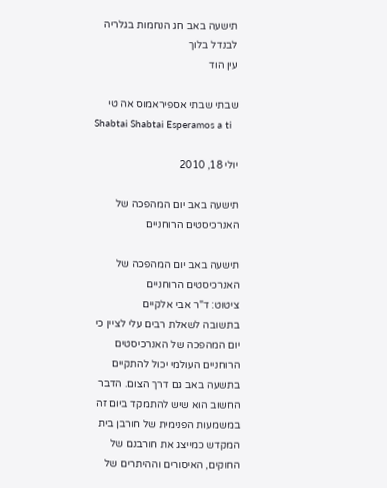תישעה באב חג הנחמות בגלריה לבנדל בלוך
עין הוד

שבתי שבתי אספיראמוס אה טי
Shabtai Shabtai Esperamos a ti

יולי 18, 2010

תישעה באב יום המהפכה של האנרכיסטים הרוחניים

תישעה באב יום המהפכה של האנרכיסטים הרוחניים
ציטוט: ד"ר אבי אלקיים
בתשובה לשאלת רבים עלי לציין כי יום המהפכה של האנרכיסטים הרוחניים העולמי יכול להתקיים בתשעה באב גם דרך הצום. הדבר החשוב הוא שיש להתמקד ביום זה במשמעות הפנימית של חורבן בית המקדש כמייצג את חורבנם של החוקים, האיסורים וההיתרים של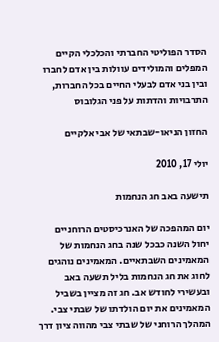הסדר הפוליטי החברתי והכלכלי הקיים המפלים והמולידים עוולות בין אדם לחברו ובין בני אדם לבעלי החיים בכל החברות, התרבויות והדתות על פני הגלובוס

החזון הניאו-שבתאי של אבי אלקיים

יולי 17, 2010

תישעה באב חג הנחמות

יום המהפכה של האנרכיסטים הרוחניים יחול השנה כבכל שנה בחג הנחמות של המאמינים השבתאיים. המאמינים נוהגים לחוג את חג הנחמות בליל תשעה באב ובעשירי לחודש אב. חג זה מציין בשביל המאמינים את יום הולדתו של שבתי צבי. המהלך הרוחני של שבתי צבי מהווה ציון דרך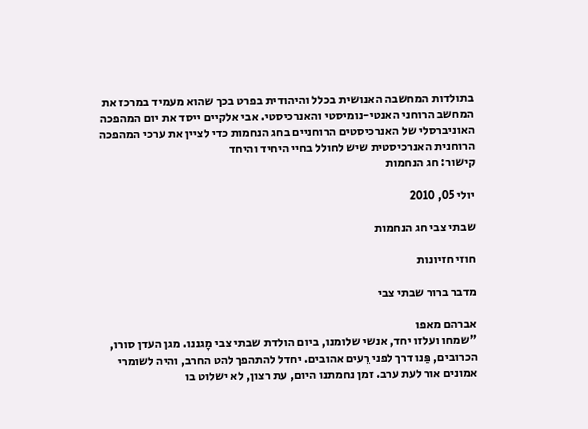בתולדות המחשבה האנושית בכלל והיהודית בפרט בכך שהוא מעמיד במרכז את המחשב הרוחני האנטי-נומיסטי והאנרכיסטי. אבי אלקיים ייסד את יום המהפכה האוניברסלי של האנרכיסטים הרוחניים בחג הנחמות כדי לציין את ערכי המהפכה הרוחנית האנרכיסטית שיש לחולל בחיי היחיד והיחד
קישור: חג הנחמות

יולי 05, 2010

שבתי צבי חג הנחמות

חוזי חזיונות

מדבר ברור שבתי צבי

אברהם מאפו
"שמחו ועלזו יחד, אנשי שלומנו, ביום הולדת שבתי צבי מָגננו. מגן העדן סורו, הכרובים, פַּנו דרך לפני רֵעים אהובים. יחדל להתהפך להט החרב, והיה לשומרי אמונים אור לעת ערב. זמן נחמתנו היום, עת רצון, לא ישלוט בו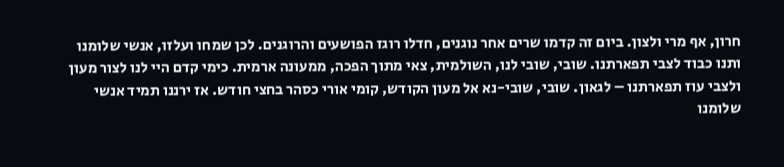חרון, אף מרי ולצון. ביום זה קדמו שרים אחר נוגנים, חדלו רוגז הפושעים והרוגנים. לכן שמחו ועלזו, אנשי שלומנו ותנו כבוד לצבי תפארתנו. שובי, שובי לנו, השולמית, צאי מתוך הפכה, ממעונה ארמית. כימי קדם היי לנו לצור מעון ולצבי עוז תפארתנו – לגאון. שובי, שובי-נא אל מעון הקודש, קומי אורי כסהר בחצי חודש. אז ירננו תמיד אנשי שלומנו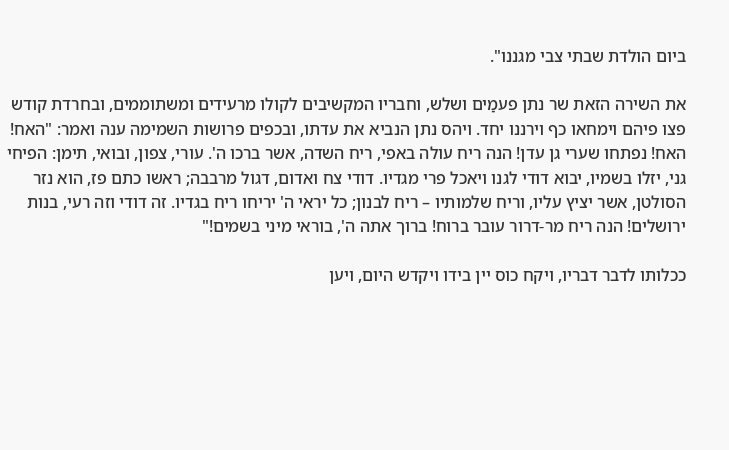ביום הולדת שבתי צבי מגננו".

את השירה הזאת שר נתן פעמַים ושלש, וחבריו המקשיבים לקולו מרעידים ומשתוממים, ובחרדת קודש פצו פיהם וימחאו כף וירננו יחד. ויהס נתן הנביא את עדתו, ובכפים פרושות השמימה ענה ואמר: "האח! האח! נפתחו שערי גן עדן! הנה ריח עולה באפי, ריח השדה, אשר ברכו ה'. עורי, צפון, ובואי, תימן: הפיחי גני, יזלו בשמיו, יבוא דודי לגנו ויאכל פרי מגדיו. דודי צח ואדום, דגול מרבבה; ראשו כתם פז, הוא נזר הסולטן, אשר יציץ עליו, וריח שלמותיו – ריח לבנון; כל יראי ה' יריחו ריח בגדיו. זה דודי וזה רעי, בנות ירושלים! הנה ריח מר-דרור עובר ברוח! ברוך אתה ה', בוראי מיני בשמים!"

ככלותו לדבר דבריו, ויקח כוס יין בידו ויקדש היום, ויען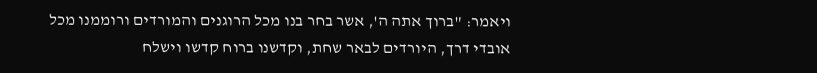ויאמר: "ברוך אתה ה', אשר בחר בנו מכל הרוגנים והמורדים ורוממנו מכל אובדי דרך, היורדים לבאר שחת, וקדשנו ברוח קדשו וישלח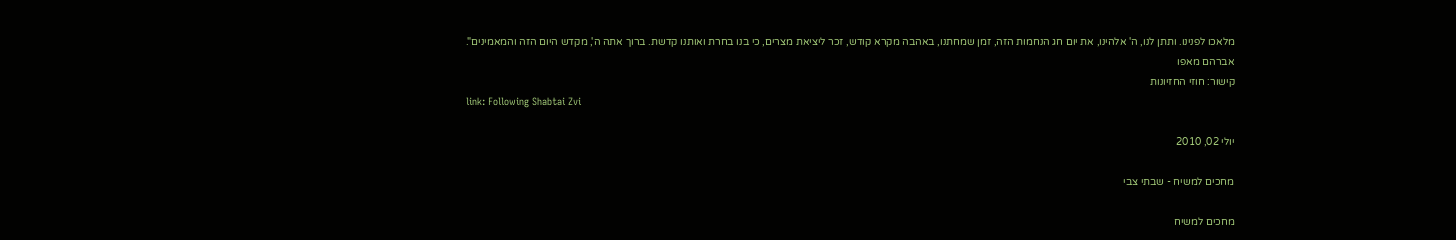מלאכו לפנינו. ותתן לנו, ה' אלהינו, את יום חג הנחמות הזה, זמן שמחתנו, באהבה מקרא קודש, זכר ליציאת מצרים, כי בנו בחרת ואותנו קדשת. ברוך אתה ה', מקדש היום הזה והמאמינים".
אברהם מאפו
קישור: חוזי החזיונות
link: Following Shabtai Zvi

יולי 02, 2010

מחכים למשיח - שבתי צבי

מחכים למשיח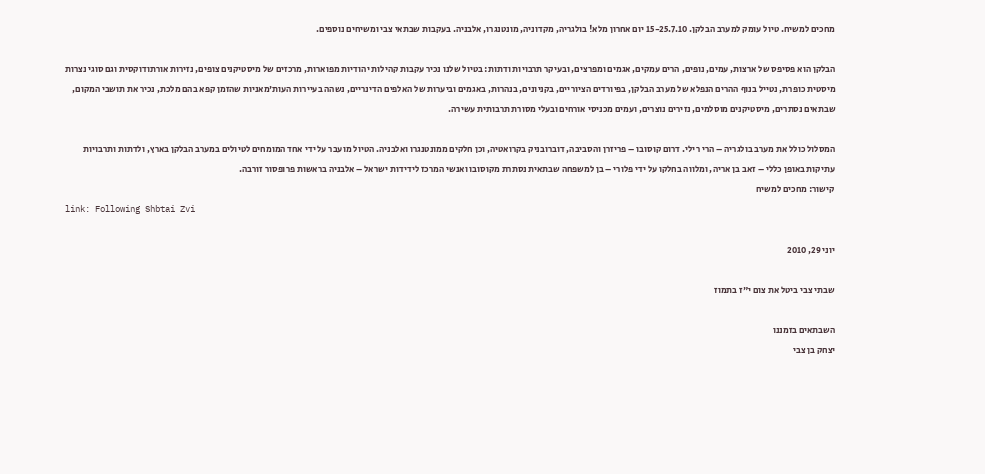מחכים למשיח. טיול עומק למערב הבלקן. 15-25.7.10 יום אחרון מלא! בולגריה, מקדוניה, מונטנגרו, אלבניה. בעקבות שבתאי צבי ומשיחים נוספים.

הבלקן הוא פסיפס של ארצות, עמים, נופים, הרים עמקים, אגמים ומפרצים, ובעיקר תרבויות ודתות: בטיול שלנו נכיר עקבות קהילות יהודיות מפוארות, מרכזים של מיסטיקנים צופים, נזירות אורתודוקסית וגם סוגי נצרות מיסטית כופרת, נטייל בנוף ההרים הנפלא של מערב הבלקן, בפיורדים הציוריים, בקניונים, בנהרות, באגמים וביערות של האלפים הדינריים, נשהה בעיירות העות'מאניות שהזמן קפא בהם מלכת, נכיר את תושבי המקום, שבתאים נסתרים, מיסטיקנים מוסלמים, נזירים נוצרים, ועמים מכניסי אורחים ובעלי מסורת תרבותית עשירה.

המסלול כולל את מערב בולגריה – הרי רילי. דרום קוסובו – פריזרן והסביבה, דוברובניק בקרואטיה, וכן חלקים ממונטנגרו ואלבניה. הטיול מועבר על ידי אחד המומחים לטיולים במערב הבלקן בארץ, ולדתות ותרבויות עתיקות באופן כללי – זאב בן אריה, ומלווה בחלקו על ידי פלורי – בן למשפחה שבתאית נסתרת מקוסובו ואנשי המרכז לידידות ישראל – אלבניה בראשות פרופסור זורבה.
קישור: מחכים למשיח
link: Following Shbtai Zvi

יוני 29, 2010

שבתי צבי ביטל את צום י"ז בתמוז

השבתאים בזמננו
יצחק בן צבי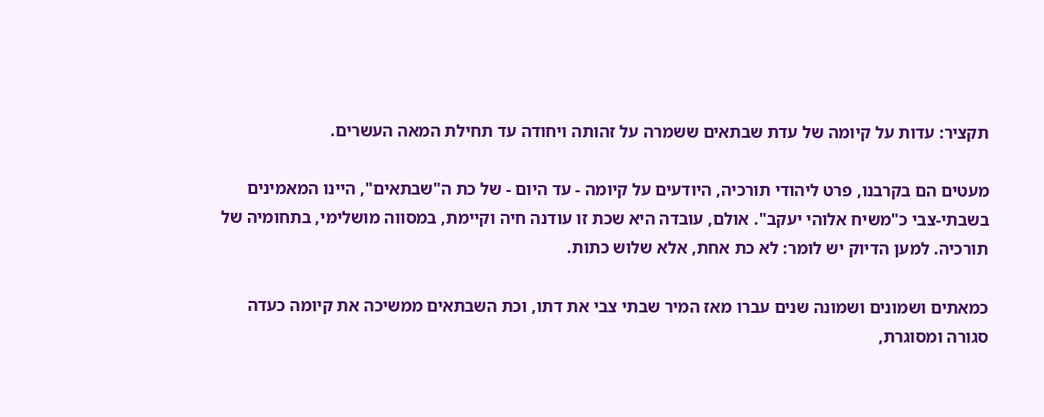תקציר: עדות על קיומה של עדת שבתאים ששמרה על זהותה ויחודה עד תחילת המאה העשרים.

מעטים הם בקרבנו, פרט ליהודי תורכיה, היודעים על קיומה - עד היום - של כת ה"שבתאים", היינו המאמינים בשבתי-צבי כ"משיח אלוהי יעקב". אולם, עובדה היא שכת זו עודנה חיה וקיימת, במסווה מושלימי, בתחומיה של תורכיה. למען הדיוק יש לומר: לא כת אחת, אלא שלוש כתות.

כמאתים ושמונים ושמונה שנים עברו מאז המיר שבתי צבי את דתו, וכת השבתאים ממשיכה את קיומה כעדה סגורה ומסוגרת,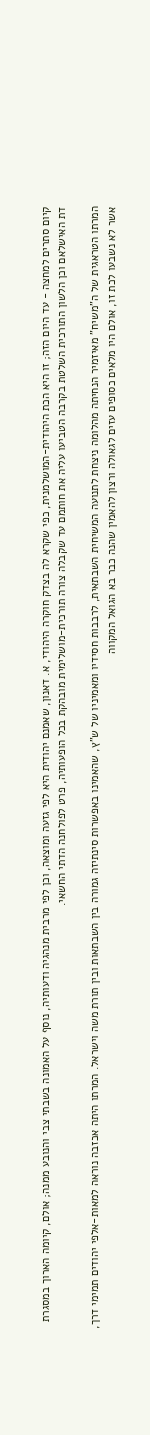קיום סתרים למחצה - עד היום הזה; זו היא הכת היהודית-המושלמנית, כפי שקרא לה בצדק חוקרה היהודי, א. דאנון, שאמנם יהודית היא לפי גזעה ומוצאה, וכן לפי מרבית מנהגיה ודעותיה, נוסף על האמונה בשבתי צבי והנובע ממנה; אולם, קיומה הארוך במסגרת דת האישלאם וכן הלשון התורכית השלטת בקרבה הטביעו עליה את חותמם עד שקבלה צורה תורכית-מושלימית מובהקת בכל הופעותיה, פרט לפולחנה הדתי החשאי.

המרתו הטראגית של ה"משיח" מאיזמיר הנחיתה מהלומה ניצחת לתנועה המשיחית השבתאית, לרבבות חסידיו ומאמיניו של ש"ץ, שהאמינו באפשרות סינתיזה גמורה בין השבתאות ובין תורת משה וישראל. המרתו היתה אכזבה נוראה למאות-אלפי יהודים תמימי דרך, אשר לא נשבעו לכת זו, אולם היו מלאים כסופים עזים לגאולה ורצון להאמין שהנה כבר בא הגואל המקווה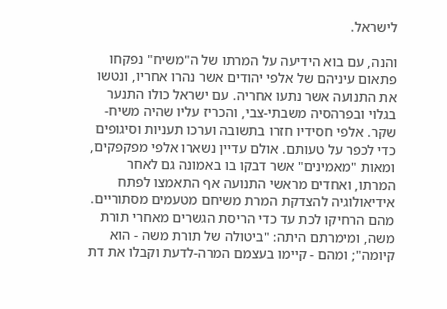לישראל.

והנה, עם בוא הידיעה על המרתו של ה"משיח" נפקחו פתאום עיניהם של אלפי יהודים אשר נהרו אחריו, ונטשו את התנועה אשר נתעו אחריה. עם ישראל כולו התנער בגלוי ובפרהסיה משבתי-צבי, והכריז עליו שהיה משיח-שקר. אלפי חסידיו חזרו בתשובה וערכו תעניות וסיגופים כדי לכפר על טעותם. אולם עדיין נשארו אלפי מפקפקים, ומאות "מאמינים" אשר דבקו בו באמונה גם לאחר המרתו, ואחדים מראשי התנועה אף התאמצו לפתח אידיאולוגיה להצדקת המרת משיחם מטעמים מסתוריים. מהם הרחיקו לכת עד כדי הריסת הגשרים מאחרי תורת משה, ומימרתם היתה: "ביטולה של תורת משה - הוא קיומה"; ומהם - קיימו בעצמם המרה-לדעת וקבלו את דת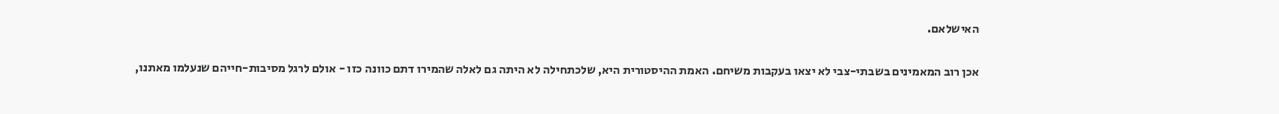האישלאם.

אכן רוב המאמינים בשבתי-צבי לא יצאו בעקבות משיחם. האמת ההיסטורית היא, שלכתחילה לא היתה גם לאלה שהמירו דתם כוונה כזו - אולם לרגל מסיבות-חייהם שנעלמו מאתנו,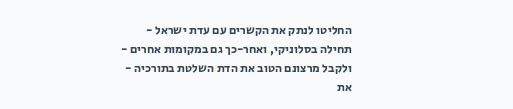החליטו לנתק את הקשרים עם עדת ישראל - תחילה בסלוניקי, ואחר-כך גם במקומות אחרים - ולקבל מרצונם הטוב את הדת השלטת בתורכיה - את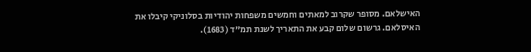האישלאם. מסופר שקרוב למאתים וחמשים משפחות יהודיות בסלוניקי קיבלו את האיסלאם. גרשום שלום קבע את התאריך לשנת תמ"ד (1683).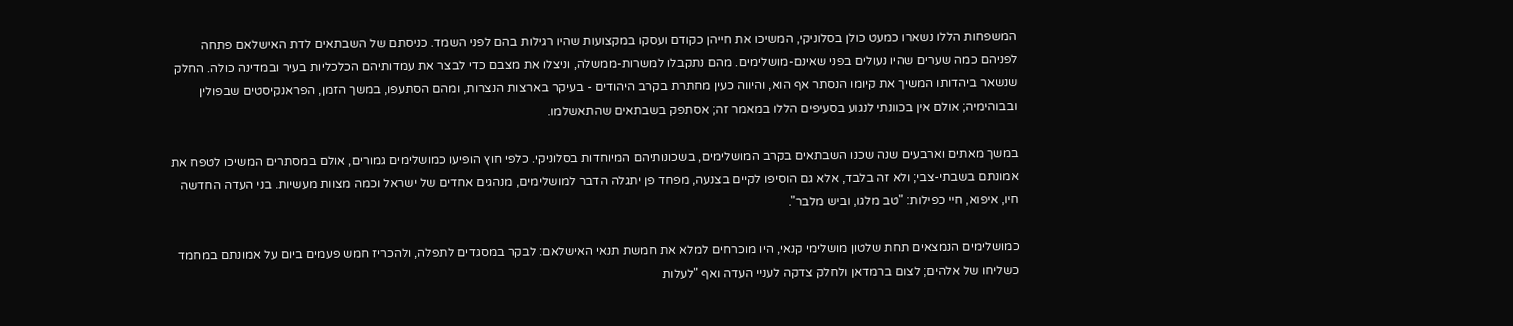המשפחות הללו נשארו כמעט כולן בסלוניקי, המשיכו את חייהן כקודם ועסקו במקצועות שהיו רגילות בהם לפני השמד. כניסתם של השבתאים לדת האישלאם פתחה לפניהם כמה שערים שהיו נעולים בפני שאינם-מושלימים. מהם נתקבלו למשרות-ממשלה, וניצלו את מצבם כדי לבצר את עמדותיהם הכלכליות בעיר ובמדינה כולה. החלק שנשאר ביהדותו המשיך את קיומו הנסתר אף הוא, והיווה כעין מחתרת בקרב היהודים - בעיקר בארצות הנצרות, ומהם הסתעפו, במשך הזמן, הפראנקיסטים שבפולין ובבוהימיה; אולם אין בכוונתי לנגוע בסעיפים הללו במאמר זה; אסתפק בשבתאים שהתאשלמו.

במשך מאתים וארבעים שנה שכנו השבתאים בקרב המושלימים, בשכונותיהם המיוחדות בסלוניקי. כלפי חוץ הופיעו כמושלימים גמורים, אולם במסתרים המשיכו לטפח את אמונתם בשבתי-צבי; ולא זה בלבד, אלא גם הוסיפו לקיים בצנעה, מפחד פן יתגלה הדבר למושלימים, מנהגים אחדים של ישראל וכמה מצוות מעשיות. בני העדה החדשה חיו, איפוא, חיי כפילות: "טב מלגו, וביש מלבר".

כמושלימים הנמצאים תחת שלטון מושלימי קנאי, היו מוכרחים למלא את חמשת תנאי האישלאם: לבקר במסגדים לתפלה, ולהכריז חמש פעמים ביום על אמונתם במחמד כשליחו של אלהים; לצום ברמדאן ולחלק צדקה לעניי העדה ואף "לעלות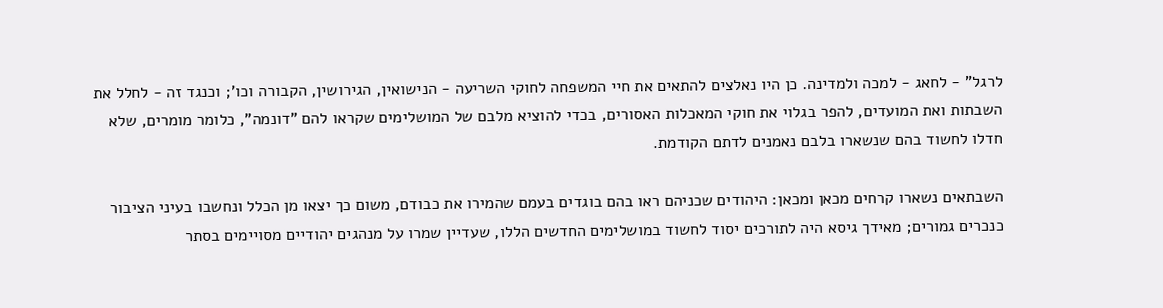לרגל" - לחאג - למכה ולמדינה. כן היו נאלצים להתאים את חיי המשפחה לחוקי השריעה - הנישואין, הגירושין, הקבורה וכו'; וכנגד זה - לחלל את השבתות ואת המועדים, להפר בגלוי את חוקי המאכלות האסורים, בכדי להוציא מלבם של המושלימים שקראו להם "דונמה", כלומר מומרים, שלא חדלו לחשוד בהם שנשארו בלבם נאמנים לדתם הקודמת.

השבתאים נשארו קרחים מכאן ומכאן: היהודים שכניהם ראו בהם בוגדים בעמם שהמירו את כבודם, משום כך יצאו מן הכלל ונחשבו בעיני הציבור כנכרים גמורים; מאידך גיסא היה לתורכים יסוד לחשוד במושלימים החדשים הללו, שעדיין שמרו על מנהגים יהודיים מסויימים בסתר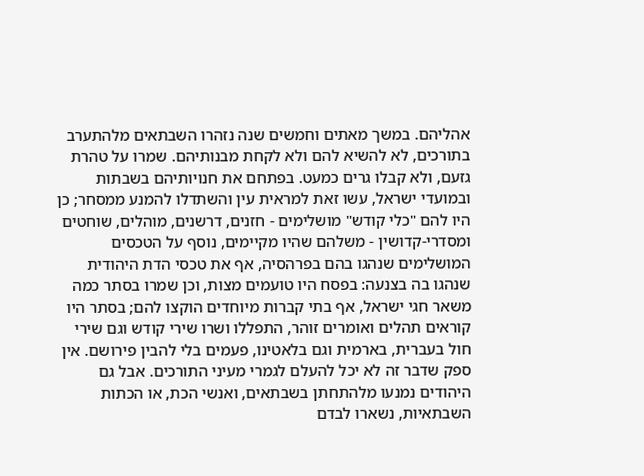אהליהם. במשך מאתים וחמשים שנה נזהרו השבתאים מלהתערב בתורכים, לא להשיא להם ולא לקחת מבנותיהם. שמרו על טהרת גזעם, ולא קבלו גרים כמעט. בפתחם את חנויותיהם בשבתות ובמועדי ישראל, עשו זאת למראית עין והשתדלו להמנע ממסחר; כן היו להם "כלי קודש" מושלימים - חזנים, דרשנים, מוהלים, שוחטים ומסדרי-קדושין - משלהם שהיו מקיימים, נוסף על הטכסים המושלימים שנהגו בהם בפרהסיה, אף את טכסי הדת היהודית שנהגו בה בצנעה: בפסח היו טועמים מצות, וכן שמרו בסתר כמה משאר חגי ישראל, אף בתי קברות מיוחדים הוקצו להם; בסתר היו קוראים תהלים ואומרים זוהר, התפללו ושרו שירי קודש וגם שירי חול בעברית, בארמית וגם בלאטינו, פעמים בלי להבין פירושם. אין ספק שדבר זה לא יכל להעלם לגמרי מעיני התורכים. אבל גם היהודים נמנעו מלהתחתן בשבתאים, ואנשי הכת, או הכתות השבתאיות, נשארו לבדם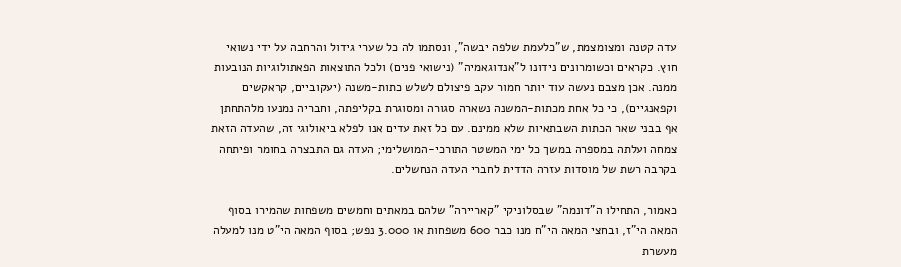עדה קטנה ומצומצמת, ש"כלעמת שלפה יבשה", ונסתמו לה כל שערי גידול והרחבה על ידי נשואי חוץ. כקראים וכשומרונים נידונו ל"אנדוגאמיה" (נישואי פנים) ולכל התוצאות הפאתולוגיות הנובעות ממנה. אכן מצבם נעשה עוד יותר חמור עקב פיצולם לשלש כתות-משנה (יעקוביים, קראקשים וקפאנגיים), כי כל אחת מכתות-המשנה נשארה סגורה ומסוגרת בקליפתה, וחבריה נמנעו מלהתחתן אף בבני שאר הכתות השבתאיות שלא ממינם. עם כל זאת עדים אנו לפלא ביאולוגי זה, שהעדה הזאת צמחה ועלתה במספרה במשך כל ימי המשטר התורכי-המושלימי; העדה גם התבצרה בחומר ופיתחה בקרבה רשת של מוסדות עזרה הדדית לחברי העדה הנחשלים.

כאמור, התחילו ה"דונמה" שבסלוניקי "קאריירה" שלהם במאתים וחמשים משפחות שהמירו בסוף המאה הי"ז, ובחצי המאה הי"ח מנו כבר 600 משפחות או 3.000 נפש; בסוף המאה הי"ט מנו למעלה מעשרת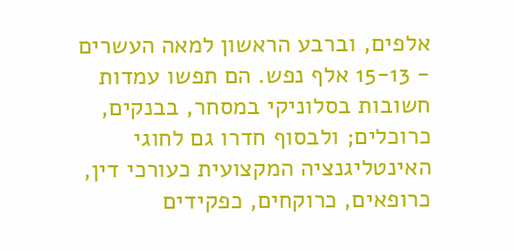אלפים, וברבע הראשון למאה העשרים - 15-13 אלף נפש. הם תפשו עמדות חשובות בסלוניקי במסחר, בבנקים, כרוכלים; ולבסוף חדרו גם לחוגי האינטליגנציה המקצועית כעורכי דין, כרופאים, כרוקחים, כפקידים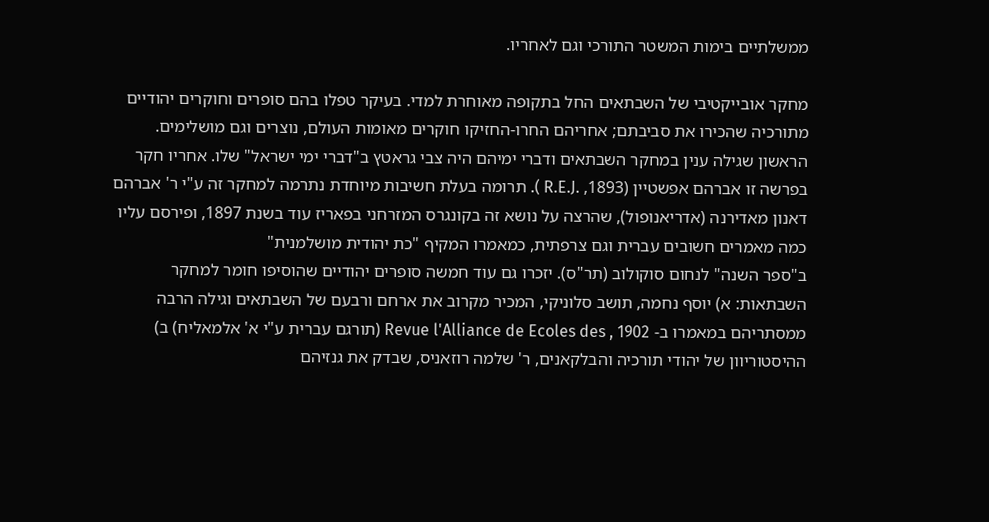ממשלתיים בימות המשטר התורכי וגם לאחריו.

מחקר אובייקטיבי של השבתאים החל בתקופה מאוחרת למדי. בעיקר טפלו בהם סופרים וחוקרים יהודיים מתורכיה שהכירו את סביבתם; אחריהם החרו-החזיקו חוקרים מאומות העולם, נוצרים וגם מושלימים. הראשון שגילה ענין במחקר השבתאים ודברי ימיהם היה צבי גראטץ ב"דברי ימי ישראל" שלו. אחריו חקר בפרשה זו אברהם אפשטיין (1893, .R.E.J ). תרומה בעלת חשיבות מיוחדת נתרמה למחקר זה ע"י ר' אברהם דאנון מאדירנה (אדריאנופול), שהרצה על נושא זה בקונגרס המזרחני בפאריז עוד בשנת 1897, ופירסם עליו כמה מאמרים חשובים עברית וגם צרפתית, כמאמרו המקיף "כת יהודית מושלמנית"
ב"ספר השנה" לנחום סוקולוב (תר"ס). יזכרו גם עוד חמשה סופרים יהודיים שהוסיפו חומר למחקר השבתאות: א) יוסף נחמה, תושב סלוניקי, המכיר מקרוב את ארחם ורבעם של השבתאים וגילה הרבה ממסתריהם במאמרו ב- Revue l'Alliance de Ecoles des , 1902 (תורגם עברית ע"י א' אלמאליח) ב) ההיסטוריוון של יהודי תורכיה והבלקאנים, ר' שלמה רוזאניס, שבדק את גנזיהם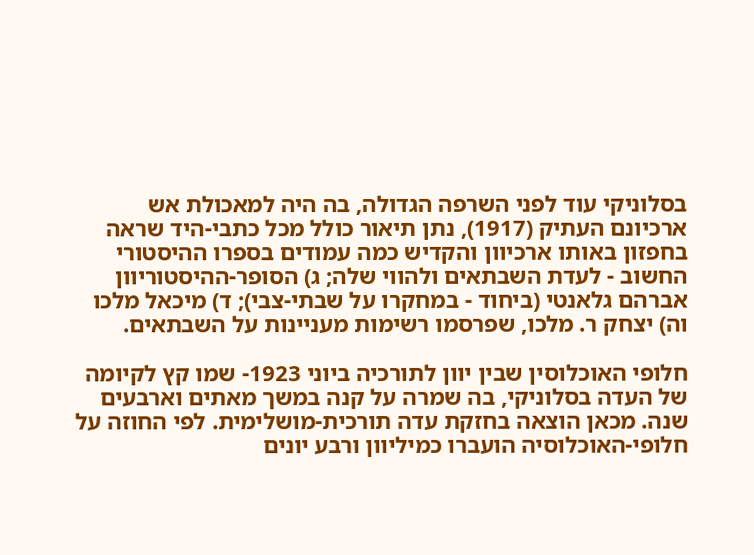בסלוניקי עוד לפני השרפה הגדולה, בה היה למאכולת אש ארכיונם העתיק (1917), נתן תיאור כולל מכל כתבי-היד שראה בחפזון באותו ארכיוון והקדיש כמה עמודים בספרו ההיסטורי החשוב - לעדת השבתאים ולהווי שלה; ג) הסופר-ההיסטוריוון אברהם גלאנטי (ביחוד - במחקרו על שבתי-צבי); ד) מיכאל מלכו וה) יצחק ר. מלכו, שפרסמו רשימות מעניינות על השבתאים.

חלופי האוכלוסין שבין יוון לתורכיה ביוני 1923- שמו קץ לקיומה של העדה בסלוניקי, בה שמרה על קנה במשך מאתים וארבעים שנה. מכאן הוצאה בחזקת עדה תורכית-מושלימית. לפי החוזה על חלופי-האוכלוסיה הועברו כמיליוון ורבע יונים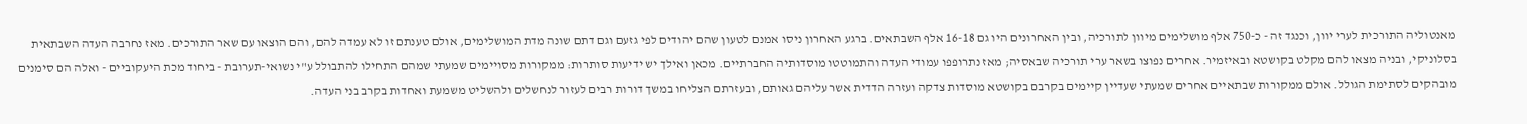מאנטוליה התורכית לערי יוון, וכנגד זה - כ-750 אלף מושלימים מיוון לתורכיה, ובין האחרונים היו גם 16-18 אלף השבתאים. ברגע האחרון ניסו אמנם לטעון שהם יהודים לפי גזעם וגם דתם שונה מדת המושלימים, אולם טענתם זו לא עמדה להם, והם הוצאו עם שאר התורכים. מאז נחרבה העדה השבתאית בסלוניקי, ובניה מצאו להם מקלט בקושטא ובאיזמיר. אחרים נפוצו בשאר ערי תורכיה שבאסיה; מאז נתרופפו עמודי העדה והתמוטטו מוסדותיה החברתיים. מכאן ואילך יש ידיעות סותרות: ממקורות מסויימים שמעתי שמהם התחילו להתבולל ע"י נשואי-תערובת - ביחוד מכת היעקוביים - ואלה הם סימנים מובהקים לסתימת הגולל. אולם ממקורות שבתאיים אחרים שמעתי שעדיין קיימים בקרבם בקושטא מוסדות צדקה ועזרה הדדית אשר עליהם גאותם, ובעזרתם הצליחו במשך דורות רבים לעזור לנחשלים ולהשליט משמעת ואחדות בקרב בני העדה.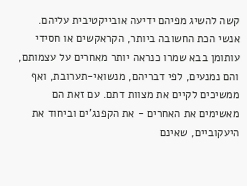קשה להשיג מפיהם ידיעה אובייקטיבית עליהם. אנשי הכת החשובה ביותר, הקראקשים או חסידי עותומן בבא שמרו כנראה יותר מאחרים על עצמותם, והם נמנעים, לפי דבריהם, מנשואי-תערובת, ואף ממשיכים לקיים את מצוות דתם. עם זאת הם מאשימים את האחרים - את הקפנג'ים וביחוד את היעקוביים, שאינם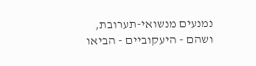נמנעים מנשואי-תערובת, ושהם - היעקוביים - הביאו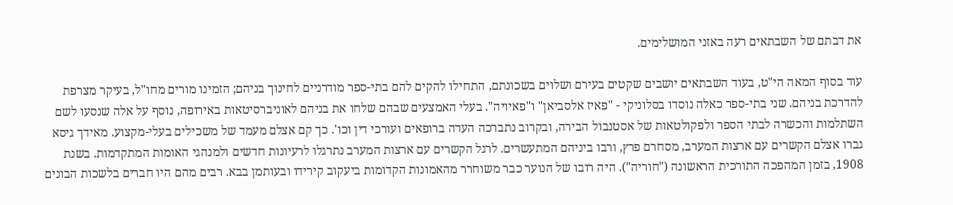את דבתם של השבתאים רעה באזני המושלימים.

עוד בסוף המאה הי"ט, בעוד השבתאים יושבים שקטים בעירם ושלוים בשכונתם, התחילו להקים להם בתי-ספר מודרניים לחינוך בניהם; הזמינו מורים מחו"ל, בעיקר מצרפת להדרכת בניהם. שני בתי-ספר כאלה נוסדו בסלוניקי - "פאיז אלסביאן" ו"פאיויה". בעלי האמצעים שבהם שלחו את בניהם לאוניברסיטאות באירופה, נוסף על אלה שנסעו לשם השתלמות והכשרה לבתי הספר ולפקולטאות של אסטנבול הבירה, ובקרוב נתברכה העדה ברופאים ועורכי דין וכו'. כך קם אצלם מעמד של משכילים בעלי-מקצוע. מאידך גיסא גברו אצלם הקשרים עם ארצות המערב, מסחרם פרץ, ורבו ביניהם המתעשרים. לרגל הקשרים עם ארצות המערב נתרגלו לרעיונות חדשים ולמנהגי האומות המתקדמות. בשנת 1908, בזמן המהפכה התורכית הראשונה ("חוריה"). היה רובו של הנוער כבר משוחרר מהאמונות הקדומות ביעקוב קירידו ובעותמן בבא. רבים מהם היו חברים בלשכות הבונים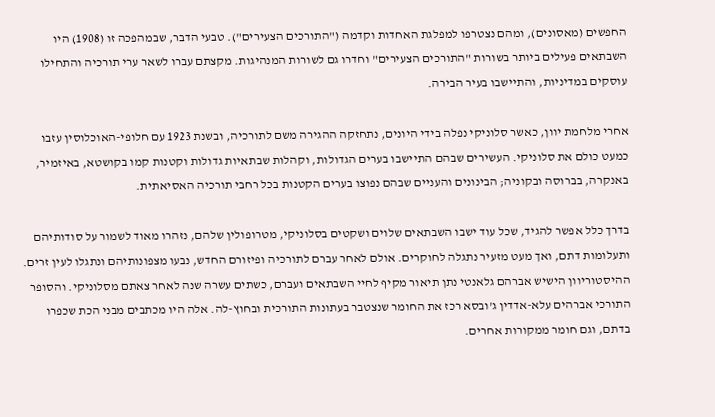החפשים (מאסונים), ומהם נצטרפו למפלגת האחדות וקדמה ("התורכים הצעירים"). טבעי הדבר, שבמהפכה זו (1908) היו השבתאים פעילים ביותר בשורות "התורכים הצעירים" וחדרו גם לשורות המנהיגות. מקצתם עברו לשאר ערי תורכיה והתחילו עוסקים במדיניות, והתיישבו בעיר הבירה.

אחרי מלחמת יוון, כאשר סלוניקי נפלה בידי היונים, נתחזקה ההגירה משם לתורכיה, ובשנת 1923 עם חלופי-האוכלוסין עזבו כמעט כולם את סלוניקי. העשירים שבהם התיישבו בערים הגדולות, וקהלות שבתאיות גדולות וקטנות קמו בקושטא, באיזמיר, באנקרה, בברוסה ובקוניה; הבינונים והעניים שבהם נפוצו בערים הקטנות בכל רחבי תורכיה האסיאתית.

בדרך כלל אפשר להגיד, שכל עוד ישבו השבתאים שלוים ושקטים בסלוניקי, מטרופולין שלהם, נזהרו מאוד לשמור על סודותיהם ותעלומות דתם, ואך מעט מזעיר נתגלה לחוקרים. אולם לאחר עברם לתורכיה ופיזורם החדש, נבעו מצפונותיהם ונתגלו לעין זרים. ההיסטוריוון הישיש אברהם גלאנטי נתן תיאור מקיף לחיי השבתאים ועברם, כשתים עשרה שנה לאחר צאתם מסלוניקי. והסופר התורכי אברהים עלא-אדדין ג'ובסא רכז את החומר שנצטבר בעתונות התורכית ובחוץ-לה. אלה היו מכתבים מבני הכת שכפרו בדתם, וגם חומר ממקורות אחרים.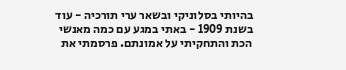בהיותי בסלוניקי ובשאר ערי תורכיה - עוד בשנת 1909 - באתי במגע עם כמה מאנשי הכת והתחקיתי על אמונתם. פרסמתי את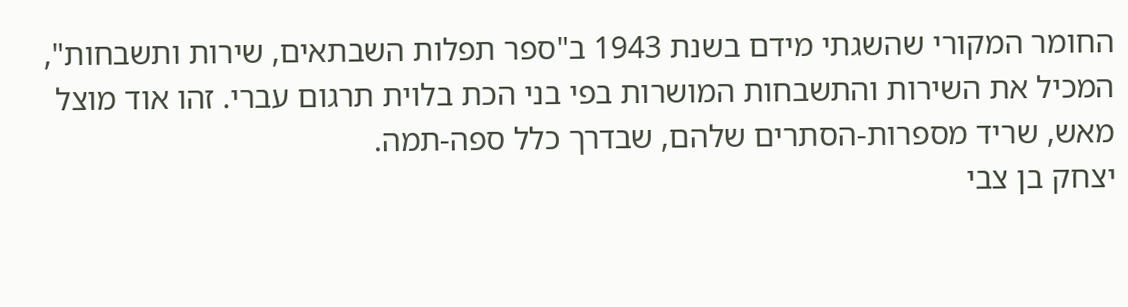החומר המקורי שהשגתי מידם בשנת 1943 ב"ספר תפלות השבתאים, שירות ותשבחות", המכיל את השירות והתשבחות המושרות בפי בני הכת בלוית תרגום עברי. זהו אוד מוצל מאש, שריד מספרות-הסתרים שלהם, שבדרך כלל ספה-תמה.
יצחק בן צבי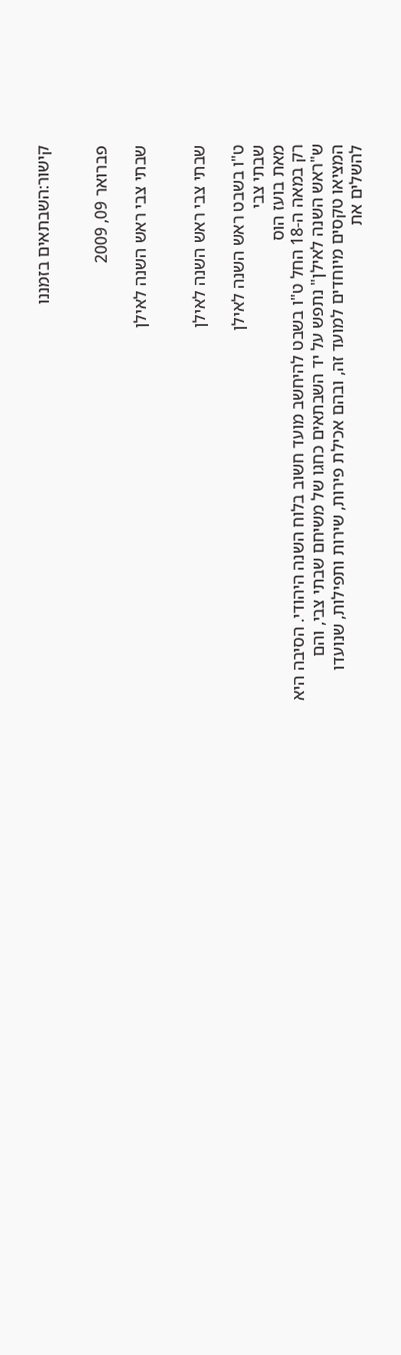קישור:השבתאים בזמננו


פברואר 09, 2009

שבתי צבי ראש השנה לאילן


שבתי צבי ראש השנה לאילן

ט"ו בשבט ראש השנה לאילן
שבתי צבי
מאת בועז הוס
רק במאה ה-18 החל ט"ו בשבט להיחשב מועד חשוב בלוח השנה היהודי. הסיבה היא ש"ראש השנה לאילן" נתפש על יד השבתאים כחגו של משיחם שבתי צבי, והם המציאו טקסים מיוחדים למועד זה, ובהם אכילת פירות, שירות ותפילות, שנועדו להשלים את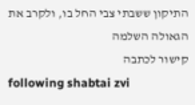התיקון ששבתי צבי החל בו, ולקרב את הגאולה השלמה
קישור לכתבה
following shabtai zvi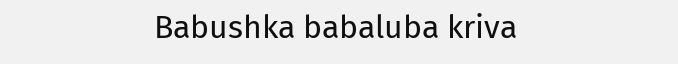Babushka babaluba kriva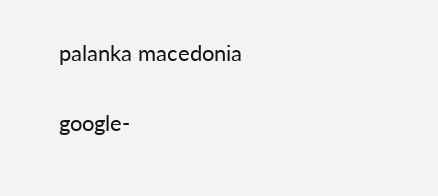palanka macedonia

google-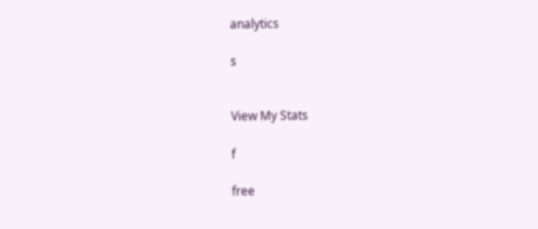analytics

s


View My Stats

f

free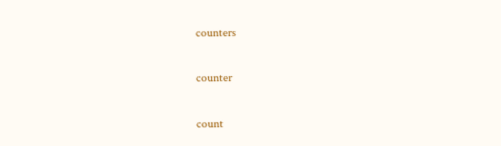counters

counter

count